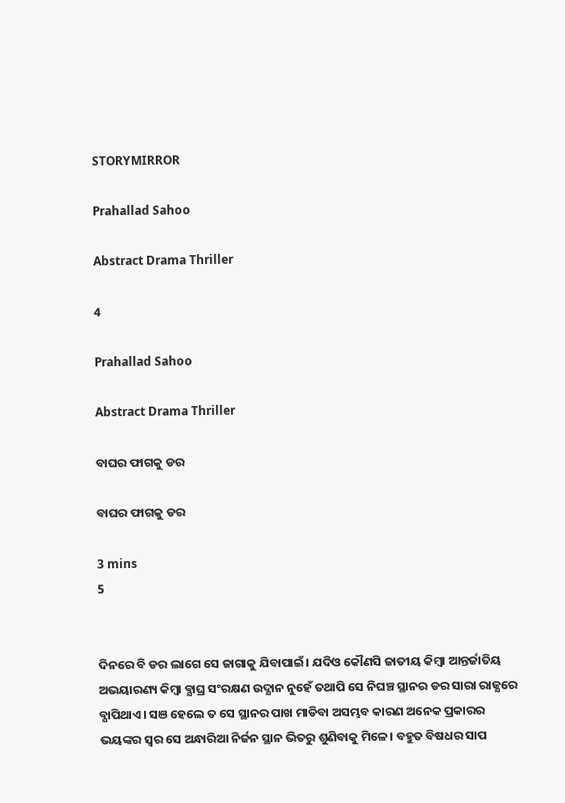STORYMIRROR

Prahallad Sahoo

Abstract Drama Thriller

4

Prahallad Sahoo

Abstract Drama Thriller

ବାଘର ଫାଗକୁ ଡର

ବାଘର ଫାଗକୁ ଡର

3 mins
5


ଦିନରେ ବି ଡର ଲାଗେ ସେ ଜାଗାକୁ ଯିବାପାଇଁ। ଯଦିଓ କୌଣସି ଜାତୀୟ କିମ୍ବା ଆନ୍ତର୍ଜାତିୟ ଅଭୟାରଣ୍ୟ କିମ୍ବା ବ୍ଯାଘ୍ର ସଂରକ୍ଷଣ ଉଦ୍ଯାନ ନୁହେଁ ତଥାପି ସେ ନିଘଞ୍ଚ ସ୍ଥାନର ଡର ସାରା ରାଜ୍ଯରେ ବ୍ଯାପିଥାଏ। ସଞ ହେଲେ ତ ସେ ସ୍ଥାନର ପାଖ ମାଡିବା ଅସମ୍ଭବ କାରଣ ଅନେକ ପ୍ରକାରର ଭୟଙ୍କର ସ୍ବର ସେ ଅନ୍ଧାରିଆ ନିର୍ଜନ ସ୍ଥାନ ଭିତରୁ ଶୁଣିବାକୁ ମିଳେ। ବହୁତ ବିଷଧର ସାପ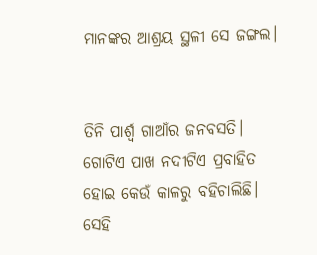ମାନଙ୍କର ଆଶ୍ରୟ ସ୍ଥଳୀ ସେ ଜଙ୍ଗଲ।


ତିନି ପାର୍ଶ୍ବ ଗାଆଁର ଜନବସତି। ଗୋଟିଏ ପାଖ ନଦୀଟିଏ ପ୍ରବାହିତ ହୋଇ କେଉଁ କାଳରୁ ବହିଚାଲିଛି। ସେହି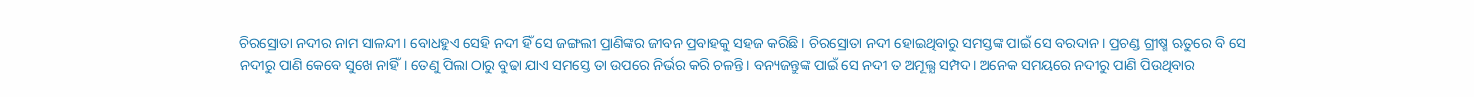ଚିରସ୍ରୋତା ନଦୀର ନାମ ସାଳନ୍ଦୀ। ବୋଧହୁଏ ସେହି ନଦୀ ହିଁ ସେ ଜଙ୍ଗଲୀ ପ୍ରାଣିଙ୍କର ଜୀବନ ପ୍ରବାହକୁ ସହଜ କରିଛି। ଚିରସ୍ରୋତା ନଦୀ ହୋଇଥିବାରୁ ସମସ୍ତଙ୍କ ପାଇଁ ସେ ବରଦାନ। ପ୍ରଚଣ୍ଡ ଗ୍ରୀଷ୍ମ ଋତୁରେ ବି ସେ ନଦୀରୁ ପାଣି କେବେ ସୁଖେ ନାହିଁ। ତେଣୁ ପିଲା ଠାରୁ ବୁଢା ଯାଏ ସମସ୍ତେ ତା ଉପରେ ନିର୍ଭର କରି ଚଳନ୍ତି। ବନ୍ୟଜନ୍ତୁଙ୍କ ପାଇଁ ସେ ନଦୀ ତ ଅମୂଲ୍ଯ ସମ୍ପଦ। ଅନେକ ସମୟରେ ନଦୀରୁ ପାଣି ପିଉଥିବାର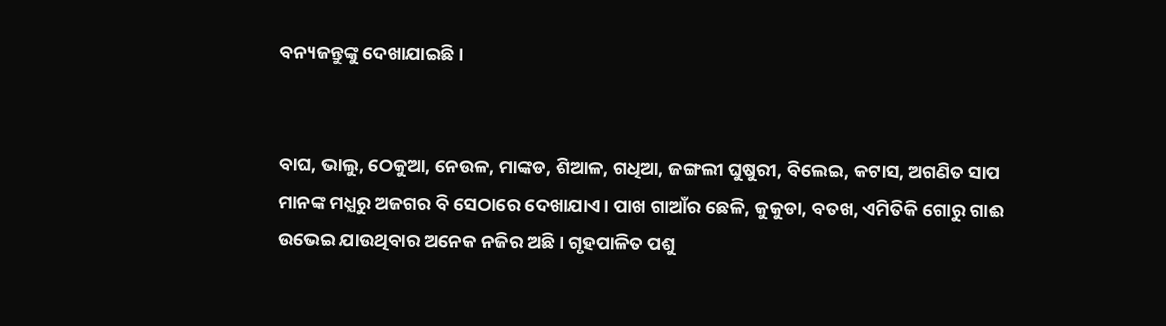ବନ୍ୟଜନ୍ତୁଙ୍କୁ ଦେଖାଯାଇଛି।


ବାଘ, ଭାଲୁ, ଠେକୁଆ, ନେଉଳ, ମାଙ୍କଡ, ଶିଆଳ, ଗଧିଆ, ଜଙ୍ଗଲୀ ଘୁଷୁରୀ, ବିଲେଇ, କଟାସ, ଅଗଣିତ ସାପ ମାନଙ୍କ ମଧ୍ଯରୁ ଅଜଗର ବି ସେଠାରେ ଦେଖାଯାଏ। ପାଖ ଗାଆଁର ଛେଳି, କୁକୁଡା, ବତଖ, ଏମିତିକି ଗୋରୁ ଗାଈ ଉଭେଇ ଯାଉଥିବାର ଅନେକ ନଜିର ଅଛି। ଗୃହପାଳିତ ପଶୁ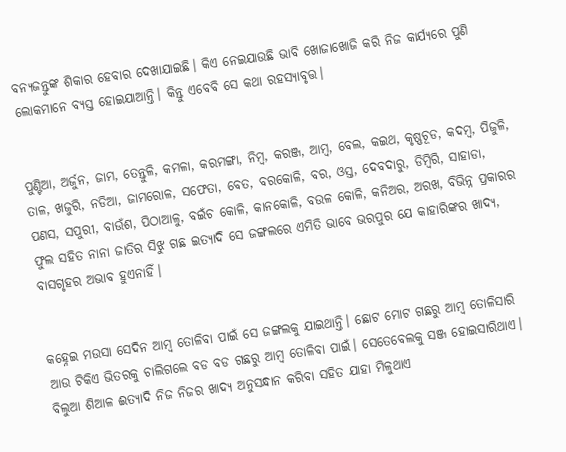ବନ୍ୟଜନ୍ତୁଙ୍କ ଶିକାର ହେବାର ଦେଖାଯାଇଛି। କିଏ ନେଇଯାଉଛି ଭାବି ଖୋଜାଖୋଜି କରି ନିଜ କାର୍ଯ୍ଯରେ ପୁଣି ଲୋକମାନେ ବ୍ଯସ୍ତ ହୋଇଯାଆନ୍ତି। କିନ୍ତୁ ଏବେବି ସେ କଥା ରହସ୍ୟାବୃତ୍ତ।


ପୁଣ୍ଟିଆ, ଅର୍ଜୁନ, ଜାମ, ତେନ୍ତୁଳି, କମଳା, କରମଙ୍ଗା, ନିମ୍ବ, କରଞ୍ଜ, ଆମ୍ବ, ବେଲ, କଇଥ, କୃଷ୍ଣଚୂଡ, କଦମ୍ବ, ପିଜୁଳି, ତାଳ, ଖଜୁରି, ନଡିଆ, ଜାମରୋଳ, ସଫେତା, ବେତ, ବରକୋଳି, ବର, ଓସ୍ତ, ଦେବଦାରୁ, ଡିମ୍ବିରି, ସାହାଡା, ପଣସ, ସପୁରୀ, ବାଉଁଶ, ପିଠାଆଳୁ, ବଇଁଚ କୋଳି, କାନକୋଳି, ବଉଳ କୋଳି, କନିଅର, ଅରଖ, ବିଭିନ୍ନ ପ୍ରକାରର ଫୁଲ ସହିତ ନାନା ଜାତିର ସିଝୁ ଗଛ ଇତ୍ୟାଦି ସେ ଜଙ୍ଗଲରେ ଏମିତି ଭାବେ ଭରପୁର ଯେ କାହାରିଙ୍କର ଖାଦ୍ଯ, ବାସଗୃହର ଅଭାବ ହୁଏନାହିଁ।


କହ୍ନେଇ ମଉସା ସେଦିନ ଆମ୍ବ ତୋଳିବା ପାଇଁ ସେ ଜଙ୍ଗଲକୁ ଯାଇଥାନ୍ତି। ଛୋଟ ମୋଟ ଗଛରୁ ଆମ୍ବ ତୋଳିସାରି ଆଉ ଟିକିଏ ଭିତରକୁ ଚାଲିଗଲେ ବଡ ବଡ ଗଛରୁ ଆମ୍ବ ତୋଳିବା ପାଇଁ। ସେତେବେଲକୁ ସଞ୍ଜ ହୋଇସାରିଥାଏ। ବିଲୁଆ ଶିଆଳ ଈତ୍ଯାଦି ନିଜ ନିଜର ଖାଦ୍ଯ ଅନୁସନ୍ଧାନ କରିବା ସହିତ ଯାହା ମିଳୁଥାଏ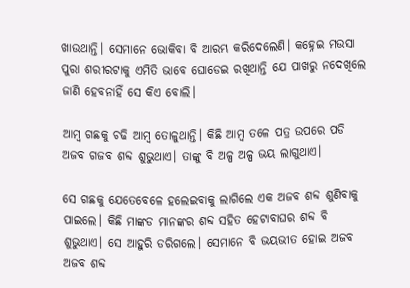ଖାଉଥାନ୍ତି। ସେମାନେ ଭୋକିବା ବି ଆରମ୍ଭ କରିଦେଲେଣି। କହ୍ନେଇ ମଉସା ପୁରା ଶରୀରଟାକୁ ଏମିତି ଭାବେ ଘୋଡେଇ ରଖିଥାନ୍ତି ଯେ ପାଖରୁ ନଦେଖିଲେ ଜାଣି ହେବନାହିଁ ସେ କିଏ ବୋଲି।

ଆମ୍ବ ଗଛକୁ ଚଢି ଆମ୍ବ ତୋଳୁଥାନ୍ତି। କିଛି ଆମ୍ବ ତଳେ ପତ୍ର ଉପରେ ପଡି ଅଜବ ଗଜବ ଶବ୍ଦ ଶୁଭୁଥାଏ। ତାଙ୍କୁ ବି ଅଳ୍ପ ଅଳ୍ପ ଭୟ ଲାଗୁଥାଏ।

ସେ ଗଛକୁ ଯେତେବେଳେ ହଲେଇବାକୁ ଲାଗିଲେ ଏକ ଅଜବ ଶବ୍ଦ ଶୁଣିବାକୁ ପାଇଲେ। କିଛି ମାଙ୍କଡ ମାନଙ୍କର ଶବ୍ଦ ସହିତ ହେଟାବାଘର ଶବ୍ଦ ବି ଶୁଭୁଥାଏ। ସେ ଆହୁରି ଡରିଗଲେ। ସେମାନେ ବି ଭୟଭୀତ ହୋଇ ଅଜବ ଅଜବ ଶବ୍ଦ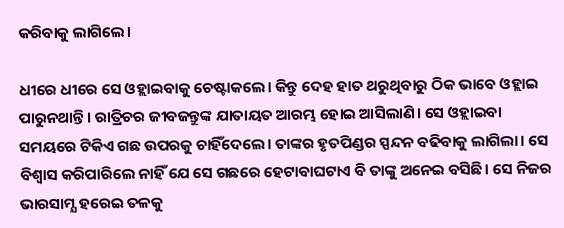କରିବାକୁ ଲାଗିଲେ।

ଧୀରେ ଧୀରେ ସେ ଓହ୍ଲାଇବାକୁ ଚେଷ୍ଟାକଲେ। କିନ୍ତୁ ଦେହ ହାତ ଥରୁଥିବାରୁ ଠିକ ଭାବେ ଓହ୍ଲାଇ ପାରୁନଥାନ୍ତି। ରାତ୍ରିଚର ଜୀବଜନ୍ତୁଙ୍କ ଯାତାୟତ ଆରମ୍ଭ ହୋଇ ଆସିଲାଣି। ସେ ଓହ୍ଲାଇବା ସମୟରେ ଟିକିଏ ଗଛ ଉପରକୁ ଚାହିଁଦେଲେ। ତାଙ୍କର ହୃତପିଣ୍ଡର ସ୍ପନ୍ଦନ ବଢିବାକୁ ଲାଗିଲା। ସେ ବିଶ୍ୱାସ କରିପାରିଲେ ନାହିଁ ଯେ ସେ ଗଛରେ ହେଟାବାଘଟାଏ ବି ତାଙ୍କୁ ଅନେଇ ବସିଛି। ସେ ନିଜର ଭାରସାମ୍ଯ ହରେଇ ତଳକୁ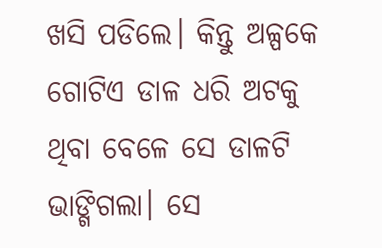ଖସି ପଡିଲେ। କିନ୍ତୁ ଅଳ୍ପକେ ଗୋଟିଏ ଡାଳ ଧରି ଅଟକୁ ଥିବା ବେଳେ ସେ ଡାଳଟି ଭାଙ୍ଗିଗଲା। ସେ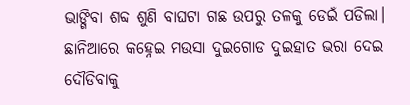ଭାଙ୍ଗିବା ଶବ୍ଦ ଶୁଣି ବାଘଟା ଗଛ ଉପରୁ ତଳକୁ ଡେଇଁ ପଡିଲା। ଛାନିଆରେ କହ୍ନେଇ ମଉସା ଦୁଇଗୋଡ ଦୁଇହାତ ଭରା ଦେଇ ଦୌଡିବାକୁ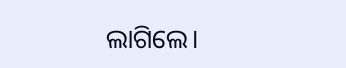ଲାଗିଲେ।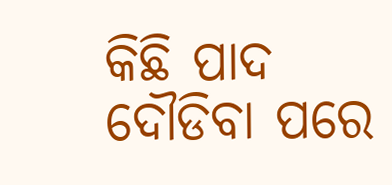କିଛି ପାଦ ଦୌଡିବା ପରେ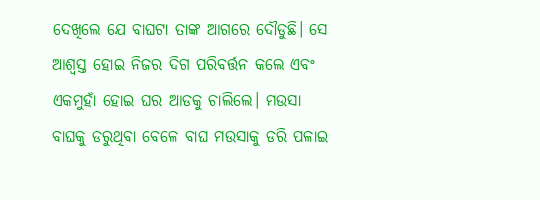ଦେଖିଲେ ଯେ ବାଘଟା ତାଙ୍କ ଆଗରେ ଦୌଡୁଛି। ସେ ଆଶ୍ବସ୍ତ ହୋଇ ନିଜର ଦିଗ ପରିବର୍ତ୍ତନ କଲେ ଏବଂ ଏକମୁହାଁ ହୋଇ ଘର ଆଡକୁ ଚାଲିଲେ। ମଉସା ବାଘକୁ ଡରୁଥିବା ବେଳେ ବାଘ ମଉସାକୁ ଡରି ପଳାଇ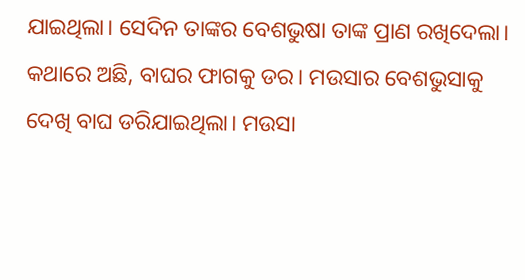ଯାଇଥିଲା। ସେଦିନ ତାଙ୍କର ବେଶଭୁଷା ତାଙ୍କ ପ୍ରାଣ ରଖିଦେଲା। କଥାରେ ଅଛି, ବାଘର ଫାଗକୁ ଡର। ମଉସାର ବେଶଭୁସାକୁ ଦେଖି ବାଘ ଡରିଯାଇଥିଲା। ମଉସା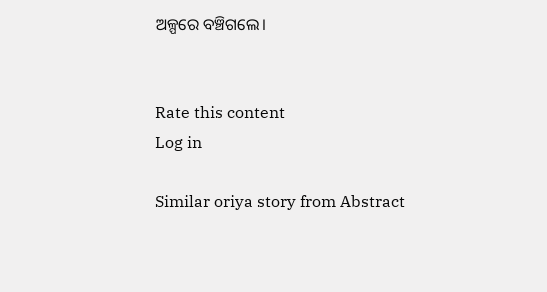ଅଳ୍ପରେ ବଞ୍ଚିଗଲେ।


Rate this content
Log in

Similar oriya story from Abstract